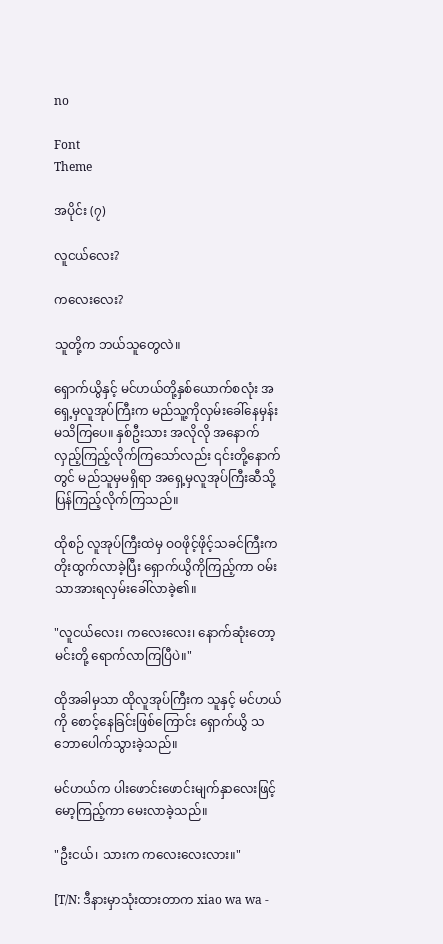no

Font
Theme

အပိုင်း (၇)

လူငယ်လေး?

ကလေးလေး?

သူတို့က ဘယ်သူတွေလဲ။

ရှောက်ယွိနှင့် မင်ဟယ်တို့နှစ်ယောက်စလုံး အရှေ့မှလူအုပ်ကြီးက မည်သူ့ကိုလှမ်းခေါ်နေမှန်း မသိကြပေ။ နှစ်ဦးသား အလိုလို အနောက်လှည့်ကြည့်လိုက်ကြသော်လည်း ၎င်းတို့နောက်တွင် မည်သူမှမရှိရာ အရှေ့မှလူအုပ်ကြီးဆီသို့ ပြန်ကြည့်လိုက်ကြသည်။

ထိုစဉ် လူအုပ်ကြီးထဲမှ ဝဝဖိုင့်ဖိုင့်သခင်ကြီးက တိုးထွက်လာခဲ့ပြီး ရှောက်ယွိကိုကြည့်ကာ ဝမ်းသာအားရလှမ်းခေါ်လာခဲ့၏။

"လူငယ်လေး၊ ကလေးလေး၊ နောက်ဆုံးတော့ မင်းတို့ ရောက်လာကြပြီပဲ။"

ထိုအခါမှသာ ထိုလူအုပ်ကြီးက သူနှင့် မင်ဟယ်ကို စောင့်နေခြင်းဖြစ်ကြောင်း ရှောက်ယွိ သဘောပေါက်သွားခဲ့သည်။

မင်ဟယ်က ပါးဖောင်းဖောင်းမျက်နှာလေးဖြင့် မော့ကြည့်ကာ မေးလာခဲ့သည်။

"ဦးငယ်၊ သားက ကလေးလေးလား။"

[T/N: ဒီနားမှာသုံးထားတာက xiao wa wa -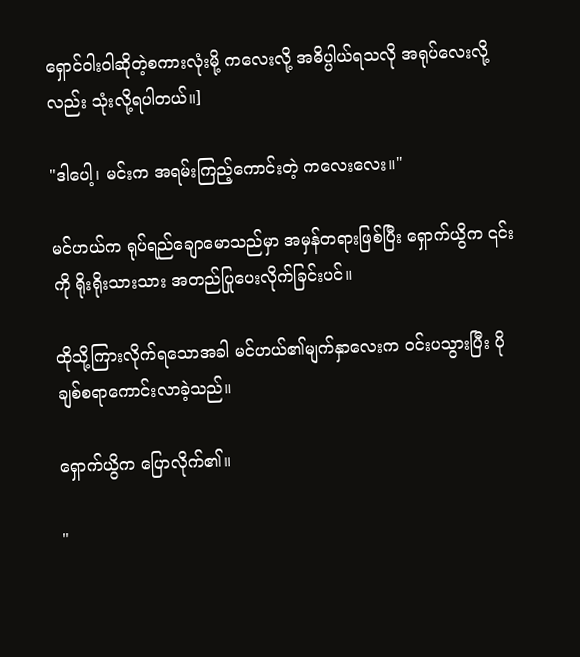ရှောင်ဝါးဝါဆိုတဲ့စကားလုံးမို့ ကလေးလို့ အဓိပ္ပါယ်ရသလို အရုပ်လေးလို့လည်း သုံးလို့ရပါတယ်။]

"ဒါပေါ့၊ မင်းက အရမ်းကြည့်ကောင်းတဲ့ ကလေးလေး။"

မင်ဟယ်က ရုပ်ရည်ချောမောသည်မှာ အမှန်တရားဖြစ်ပြီး ရှောက်ယွိက ၎င်းကို ရိုးရိုးသားသား အတည်ပြုပေးလိုက်ခြင်းပင်။

ထိုသို့ကြားလိုက်ရသောအခါ မင်ဟယ်၏မျက်နှာလေးက ဝင်းပသွားပြီး ပိုချစ်စရာကောင်းလာခဲ့သည်။

ရှောက်ယွိက ပြောလိုက်၏။

"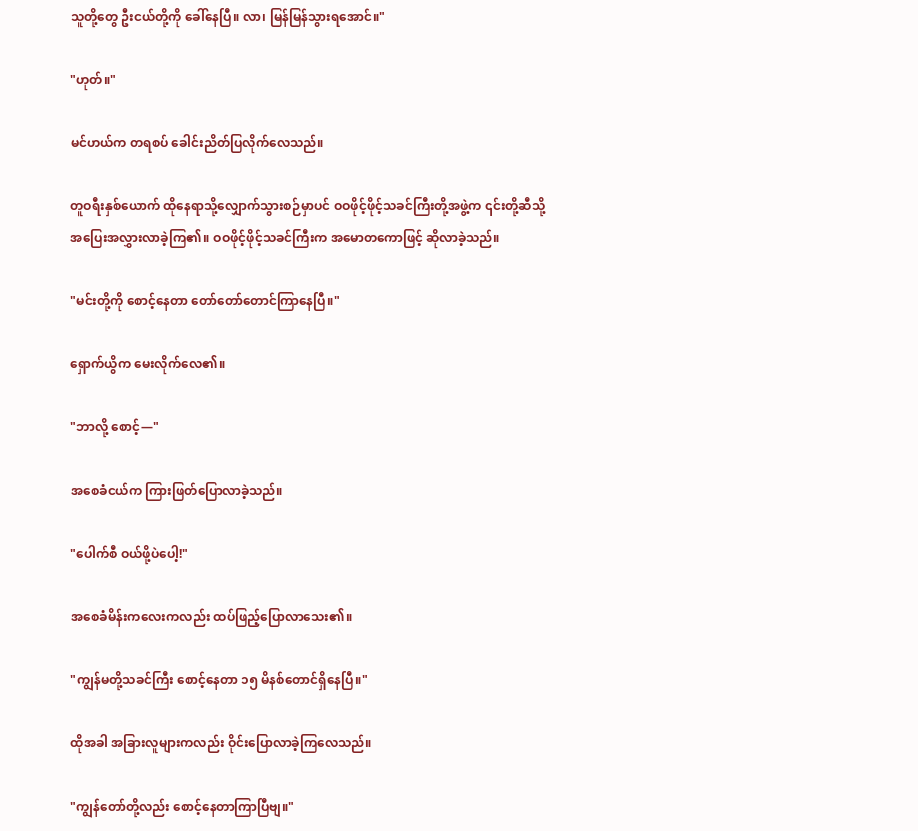သူတို့တွေ ဦးငယ်တို့ကို ခေါ်နေပြီ။ လာ၊ မြန်မြန်သွားရအောင်။"

"ဟုတ်။"

မင်ဟယ်က တရစပ် ခေါင်းညိတ်ပြလိုက်လေသည်။

တူဝရီးနှစ်ယောက် ထိုနေရာသို့လျှောက်သွားစဉ်မှာပင် ဝဝဖိုင့်ဖိုင့်သခင်ကြီးတို့အဖွဲ့က ၎င်းတို့ဆီသို့ အပြေးအလွှားလာခဲ့ကြ၏။ ဝဝဖိုင့်ဖိုင့်သခင်ကြီးက အမောတကောဖြင့် ဆိုလာခဲ့သည်။

"မင်းတို့ကို စောင့်နေတာ တော်တော်တောင်ကြာနေပြီ။"

ရှောက်ယွိက မေးလိုက်လေ၏။

"ဘာလို့ စောင့်—"

အစေခံငယ်က ကြားဖြတ်ပြောလာခဲ့သည်။

"ပေါက်စီ ဝယ်ဖို့ပဲပေါ့!"

အစေခံမိန်းကလေးကလည်း ထပ်ဖြည့်ပြောလာသေး၏။

"ကျွန်မတို့သခင်ကြီး စောင့်နေတာ ၁၅ မိနစ်တောင်ရှိနေပြီ။"

ထိုအခါ အခြားလူများကလည်း ဝိုင်းပြောလာခဲ့ကြလေသည်။

"ကျွန်တော်တို့လည်း စောင့်နေတာကြာပြီဗျ။"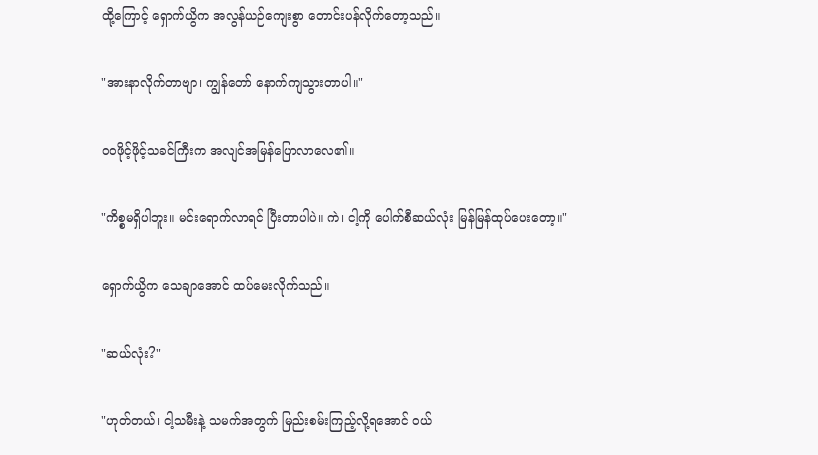ထို့ကြောင့် ရှောက်ယွိက အလွန်ယဉ်ကျေးစွာ တောင်းပန်လိုက်တော့သည်။

"အားနာလိုက်တာဗျာ၊ ကျွန်တော် နောက်ကျသွားတာပါ။"

ဝဝဖိုင့်ဖိုင့်သခင်ကြီးက အလျင်အမြန်ပြောလာလေ၏။

"ကိစ္စမရှိပါဘူး။ မင်းရောက်လာရင် ပြီးတာပါပဲ။ ကဲ၊ ငါ့ကို ပေါက်စီဆယ်လုံး မြန်မြန်ထုပ်ပေးတော့။"

ရှောက်ယွိက သေချာအောင် ထပ်မေးလိုက်သည်။

"ဆယ်လုံး?"

"ဟုတ်တယ်၊ ငါ့သမီးနဲ့ သမက်အတွက် မြည်းစမ်းကြည့်လို့ရအောင် ဝယ်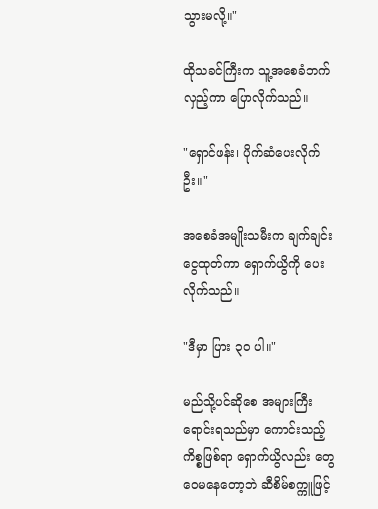သွားမလို့။"

ထိုသခင်ကြီးက သူ့အစေခံဘက်လှည့်ကာ ပြောလိုက်သည်။

"ရှောင်ဖန်း၊ ပိုက်ဆံပေးလိုက်ဦး။"

အစေခံအမျိုးသမီးက ချက်ချင်းငွေထုတ်ကာ ရှောက်ယွိကို ပေးလိုက်သည်။

"ဒီမှာ ပြား ၃၀ ပါ။"

မည်သို့ပင်ဆိုစေ အများကြီးရောင်းရသည်မှာ ကောင်းသည့်ကိစ္စဖြစ်ရာ ရှောက်ယွိလည်း တွေဝေမနေတော့ဘဲ ဆီစိမ်စက္ကူဖြင့်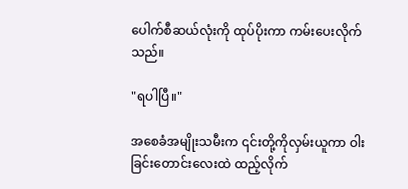ပေါက်စီဆယ်လုံးကို ထုပ်ပိုးကာ ကမ်းပေးလိုက်သည်။

"ရပါပြီ။"

အစေခံအမျိုးသမီးက ၎င်းတို့ကိုလှမ်းယူကာ ဝါးခြင်းတောင်းလေးထဲ ထည့်လိုက်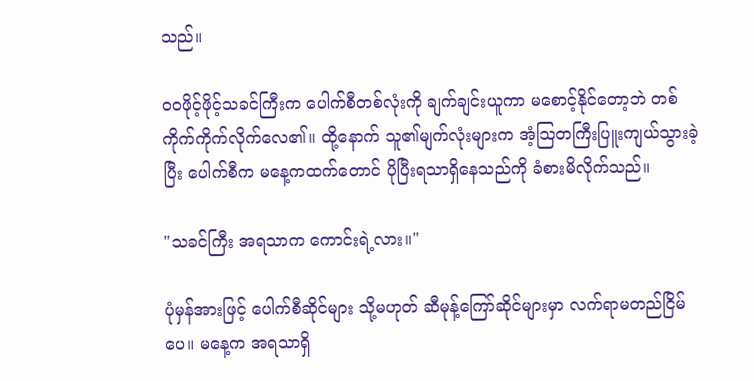သည်။

ဝဝဖိုင့်ဖိုင့်သခင်ကြီးက ပေါက်စီတစ်လုံးကို ချက်ချင်းယူကာ မစောင့်နိုင်တော့ဘဲ တစ်ကိုက်ကိုက်လိုက်လေ၏။ ထို့နောက် သူ၏မျက်လုံးများက အံ့သြတကြီးပြူးကျယ်သွားခဲ့ပြီး ပေါက်စီက မနေ့ကထက်တောင် ပိုပြီးရသာရှိနေသည်ကို ခံစားမိလိုက်သည်။

"သခင်ကြီး အရသာက ကောင်းရဲ့လား။"

ပုံမှန်အားဖြင့် ပေါက်စီဆိုင်များ သို့မဟုတ် ဆီမုန့်ကြော်ဆိုင်များမှာ လက်ရာမတည်ငြိမ်ပေ။ မနေ့က အရသာရှိ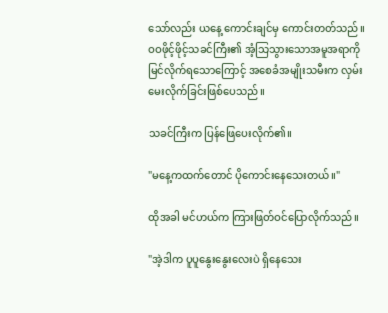သော်လည်း ယနေ့ ကောင်းချင်မှ ကောင်းတတ်သည်။ ဝဝဖိုင့်ဖိုင့်သခင်ကြီး၏ အံ့သြသွားသောအမူအရာကို မြင်လိုက်ရသောကြောင့် အစေခံအမျိုးသမီးက လှမ်းမေးလိုက်ခြင်းဖြစ်ပေသည်။

သခင်ကြီးက ပြန်ဖြေပေးလိုက်၏။

"မနေ့ကထက်တောင် ပိုကောင်းနေသေးတယ်။"

ထိုအခါ မင်ဟယ်က ကြားဖြတ်ဝင်ပြောလိုက်သည်။

"အဲ့ဒါက ပူပူနွေးနွေးလေးပဲ ရှိနေသေး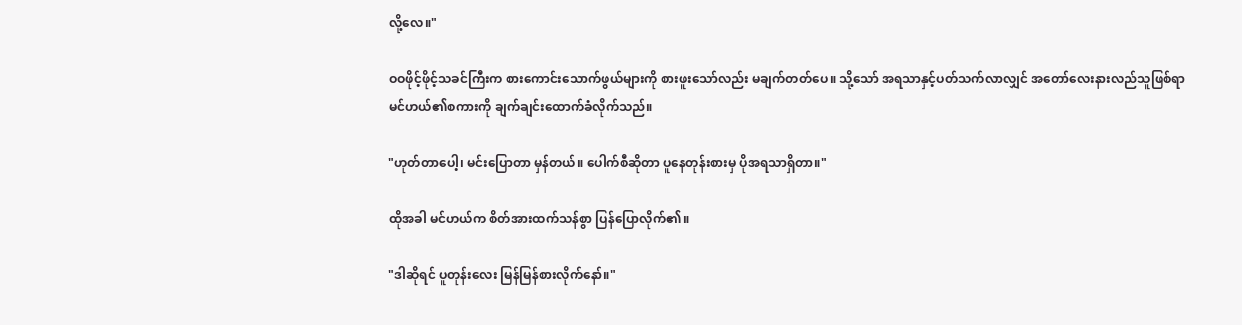လို့လေ။"

ဝဝဖိုင့်ဖိုင့်သခင်ကြီးက စားကောင်းသောက်ဖွယ်များကို စားဖူးသော်လည်း မချက်တတ်ပေ။ သို့သော် အရသာနှင့်ပတ်သက်လာလျှင် အတော်လေးနားလည်သူဖြစ်ရာ မင်ဟယ်၏စကားကို ချက်ချင်းထောက်ခံလိုက်သည်။

"ဟုတ်တာပေါ့၊ မင်းပြောတာ မှန်တယ်။ ပေါက်စီဆိုတာ ပူနေတုန်းစားမှ ပိုအရသာရှိတာ။"

ထိုအခါ မင်ဟယ်က စိတ်အားထက်သန်စွာ ပြန်ပြောလိုက်၏။

"ဒါဆိုရင် ပူတုန်းလေး မြန်မြန်စားလိုက်နော်။"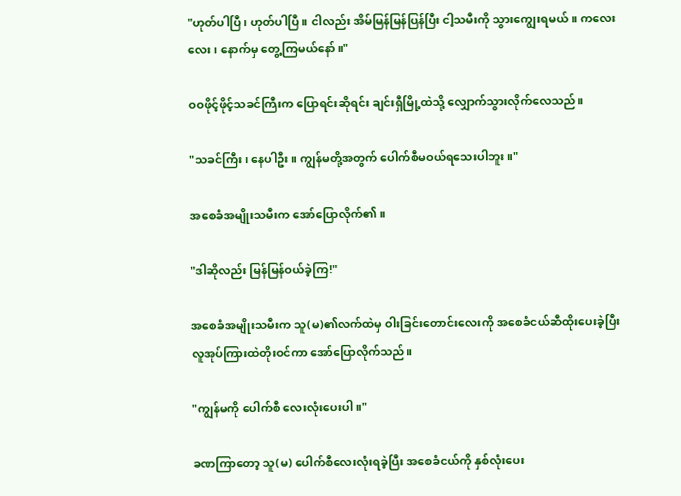"ဟုတ်ပါပြီ၊ ဟုတ်ပါပြီ။ ငါလည်း အိမ်မြန်မြန်ပြန်ပြီး ငါ့သမီးကို သွားကျွေးရမယ်။ ကလေးလေး၊ နောက်မှ တွေ့ကြမယ်နော်။"

ဝဝဖိုင့်ဖိုင့်သခင်ကြီးက ပြောရင်းဆိုရင်း ချင်းရှီမြို့ထဲသို့ လျှောက်သွားလိုက်လေသည်။

"သခင်ကြီး၊ နေပါဦး။ ကျွန်မတို့အတွက် ပေါက်စီမဝယ်ရသေးပါဘူး။"

အစေခံအမျိုးသမီးက အော်ပြောလိုက်၏။

"ဒါဆိုလည်း မြန်မြန်ဝယ်ခဲ့ကြ!"

အစေခံအမျိုးသမီးက သူ(မ)၏လက်ထဲမှ ဝါးခြင်းတောင်းလေးကို အစေခံငယ်ဆီထိုးပေးခဲ့ပြီး လူအုပ်ကြားထဲတိုးဝင်ကာ အော်ပြောလိုက်သည်။

"ကျွန်မကို ပေါက်စီ လေးလုံးပေးပါ။"

ခဏကြာတော့ သူ(မ) ပေါက်စီလေးလုံးရခဲ့ပြီး အစေခံငယ်ကို နှစ်လုံးပေး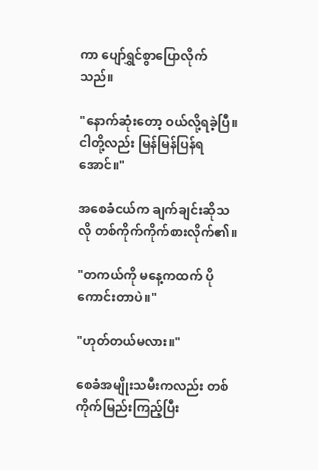ကာ ပျော်ရွှင်စွာပြောလိုက်သည်။

"နောက်ဆုံးတော့ ဝယ်လို့ရခဲ့ပြီ။ ငါတို့လည်း မြန်မြန်ပြန်ရအောင်။"

အစေခံငယ်က ချက်ချင်းဆိုသလို တစ်ကိုက်ကိုက်စားလိုက်၏။

"တကယ်ကို မနေ့ကထက် ပိုကောင်းတာပဲ။"

"ဟုတ်တယ်မလား။"

စေခံအမျိုးသမီးကလည်း တစ်ကိုက်မြည်းကြည့်ပြီး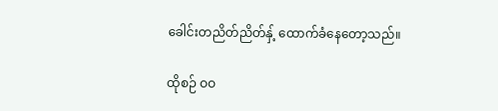ခေါင်းတညိတ်ညိတ်နှ့် ထောက်ခံနေတော့သည်။

ထိုစဉ် ဝဝ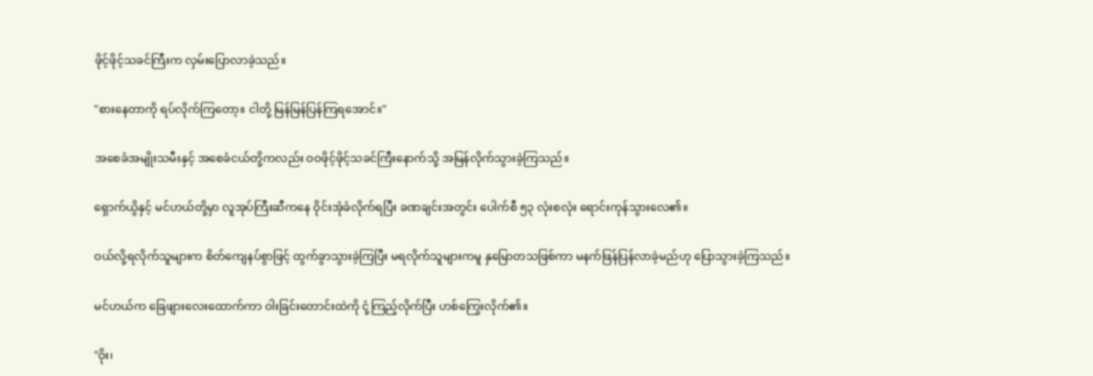ဖိုင့်ဖိုင့်သခင်ကြီးက လှမ်းပြောလာခဲ့သည်။

"စားနေတာကို ရပ်လိုက်ကြတော့။ ငါတို့ မြန်မြန်ပြန်ကြရအောင်။"

အစေခံအမျိုးသမီးနှင့် အစေခံငယ်တို့ကလည်း ဝဝဖိုင့်ဖိုင့်သခင်ကြီးနောက်သို့ အမြန်လိုက်သွားခဲ့ကြသည်။

ရှောက်ယွိနှင့် မင်ဟယ်တို့မှာ လူအုပ်ကြီးဆီကနေ ဝိုင်းအုံခံလိုက်ရပြီး ခဏချင်းအတွင်း ပေါက်စီ ၅၃ လုံးစလုံး ရောင်းကုန်သွားလေ၏။

ဝယ်လို့ရလိုက်သူများက စိတ်ကျေနပ်စွာဖြင့် ထွက်ခွာသွားခဲ့ကြပြီး မရလိုက်သူများကမူ နှမြောတသဖြစ်ကာ မနက်ဖြန်ပြန်လာခဲ့မည်ဟု ပြောသွားခဲ့ကြသည်။

မင်ဟယ်က ခြေဖျားလေးထောက်ကာ ဝါးခြင်းတောင်းထဲကို ငုံ့ကြည့်လိုက်ပြီး ဟစ်ကြွေးလိုက်၏။

"ဝိုး၊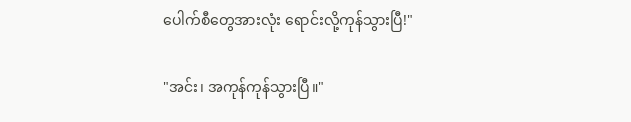ပေါက်စီတွေအားလုံး ရောင်းလို့ကုန်သွားပြီ!"

"အင်း၊ အကုန်ကုန်သွားပြီ။"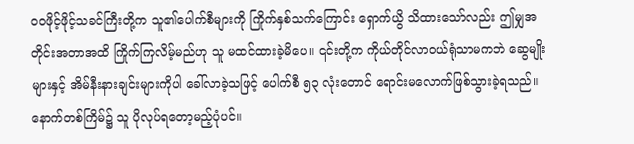ဝဝဖိုင့်ဖိုင့်သခင်ကြီးတို့က သူ၏ပေါက်စီများကို ကြိုက်နှစ်သက်ကြောင်း ရှောက်ယွိ သိထားသော်လည်း ဤမျှအတိုင်းအတာအထိ ကြိုက်ကြလိမ့်မည်ဟု သူ မထင်ထားခဲ့မိပေ။ ၎င်းတို့က ကိုယ်တိုင်လာဝယ်ရုံသာမကဘဲ ဆွေမျိုးများနှင့် အိမ်နီးနားချင်းများကိုပါ ခေါ်လာခဲ့သဖြင့် ပေါက်စီ ၅၃ လုံးတောင် ရောင်းမလောက်ဖြစ်သွားခဲ့ရသည်။ နောက်တစ်ကြိမ်၌ သူ ပိုလုပ်ရတော့မည့်ပုံပင်။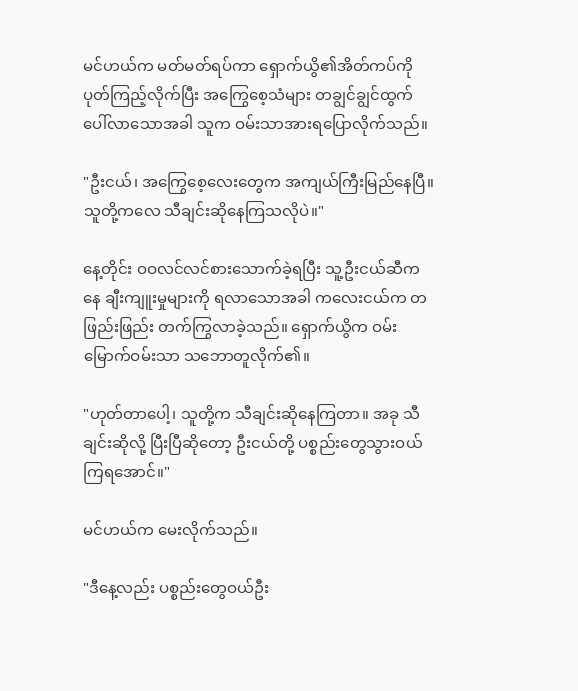မင်ဟယ်က မတ်မတ်ရပ်ကာ ရှောက်ယွိ၏အိတ်ကပ်ကို ပုတ်ကြည့်လိုက်ပြီး အကြွေစေ့သံများ တချွင်ချွင်ထွက်ပေါ်လာသောအခါ သူက ဝမ်းသာအားရပြောလိုက်သည်။

"ဦးငယ်၊ အကြွေစေ့လေးတွေက အကျယ်ကြီးမြည်နေပြီ။ သူတို့ကလေ သီချင်းဆိုနေကြသလိုပဲ။"

နေ့တိုင်း ဝဝလင်လင်စားသောက်ခဲ့ရပြီး သူ့ဦးငယ်ဆီကနေ ချီးကျူးမှုများကို ရလာသောအခါ ကလေးငယ်က တဖြည်းဖြည်း တက်ကြွလာခဲ့သည်။ ရှောက်ယွိက ဝမ်းမြောက်ဝမ်းသာ သဘောတူလိုက်၏။

"ဟုတ်တာပေါ့၊ သူတို့က သီချင်းဆိုနေကြတာ။ အခု သီချင်းဆိုလို့ ပြီးပြီဆိုတော့ ဦးငယ်တို့ ပစ္စည်းတွေသွားဝယ်ကြရအောင်။"

မင်ဟယ်က မေးလိုက်သည်။

"ဒီနေ့လည်း ပစ္စည်းတွေဝယ်ဦး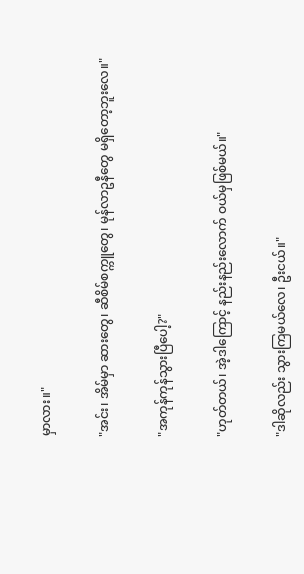မှာလား။"

"အင်း၊ အိမ်မှာ ဆားတွေ၊ ဆီစိမ်စက္ကူတွေ၊ မုန်လာဥနီတွေ မရှိတော့ဘူးလေ။"

"အကုန်ကုန်သွားပြီပေါ့?"

"ဟုတ်တယ်၊ အဲ့ဒါကြောင့် နည်းနည်းလောက် ဝယ်မှဖြစ်မယ်။"

"ဒါဆိုလည်း သွားကြမယ်လေ၊ ဦးငယ်။"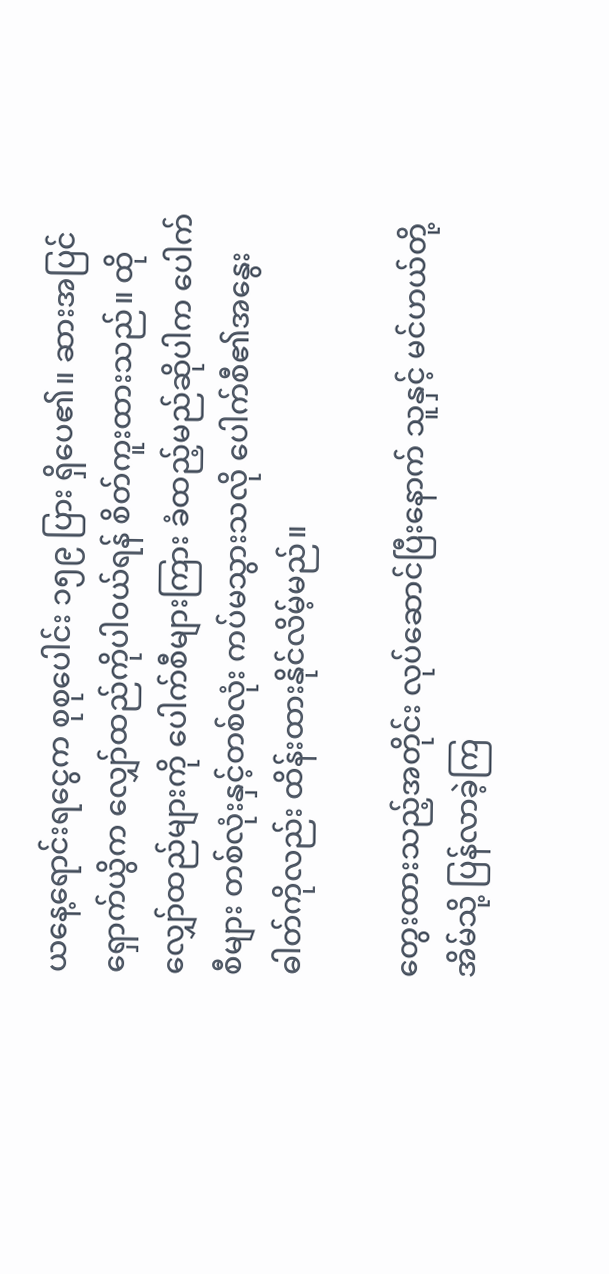ယနေ့ရောင်းရငွေက စုစုပေါင်း ၁၅၉ ပြား ရှိပေ၏။ ဆားအပြင် ရှောက်ယွိက လျှော်ထည်ကိုပါဝယ်ရန် စိတ်ကူးထားသည်။ ထိုလျှော်ထည်များကို ပေါက်စီများကြား ခံထည့်မည်ဆိုပါက ပေါက်စီများ တစ်လုံးနှင့်တစ်လုံး ကပ်မသွားသလို ပေါက်စီ၏အနွေးဓါတ်ကိုလည်း ထိန်းထားနိုင်လိမ့်မည်။

တွေးထားသည့်အတိုင်း လုပ်ဆောင်ပြီးနောက် သူနှင့် မင်ဟယ်တို့ အိမ်သို့ ပြန်လာခဲ့ကြ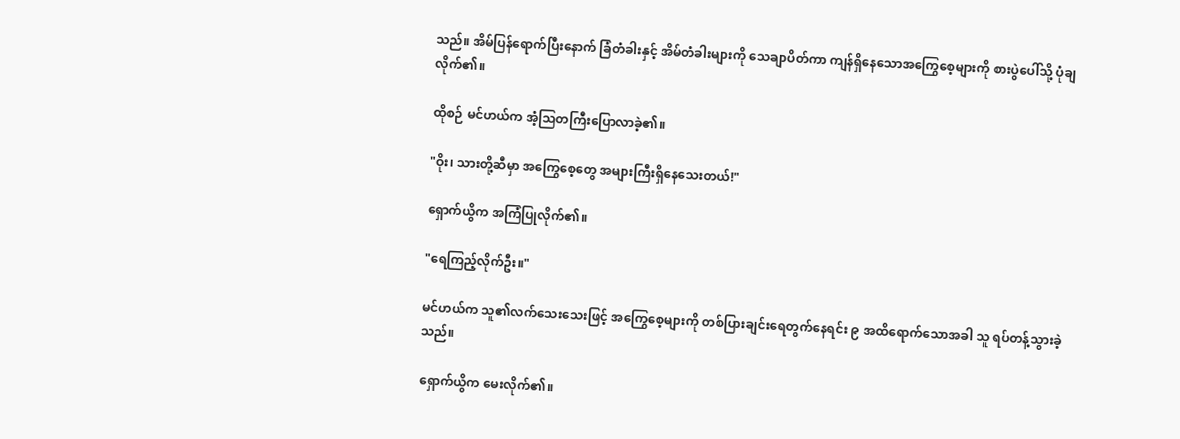သည်။ အိမ်ပြန်ရောက်ပြီးနောက် ခြံတံခါးနှင့် အိမ်တံခါးများကို သေချာပိတ်ကာ ကျန်ရှိနေသောအကြွေစေ့များကို စားပွဲပေါ်သို့ ပုံချလိုက်၏။

ထိုစဉ် မင်ဟယ်က အံ့သြတကြီးပြောလာခဲ့၏။

"ဝိုး၊ သားတို့ဆီမှာ အကြွေစေ့တွေ အများကြီးရှိနေသေးတယ်!"

ရှောက်ယွိက အကြံပြုလိုက်၏။

"ရေကြည့်လိုက်ဦး။"

မင်ဟယ်က သူ၏လက်သေးသေးဖြင့် အကြွေစေ့များကို တစ်ပြားချင်းရေတွက်နေရင်း ၉ အထိရောက်သောအခါ သူ ရပ်တန့်သွားခဲ့သည်။

ရှောက်ယွိက မေးလိုက်၏။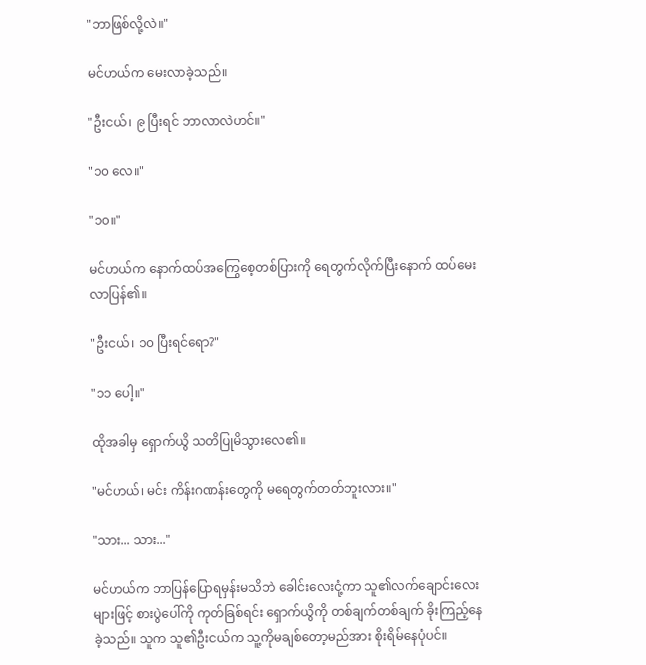"ဘာဖြစ်လို့လဲ။"

မင်ဟယ်က မေးလာခဲ့သည်။

"ဦးငယ်၊ ၉ ပြီးရင် ဘာလာလဲဟင်။"

"၁၀ လေ။"

"၁၀။"

မင်ဟယ်က နောက်ထပ်အကြွေစေ့တစ်ပြားကို ရေတွက်လိုက်ပြီးနောက် ထပ်မေးလာပြန်၏။

"ဦးငယ်၊ ၁၀ ပြီးရင်ရော?"

"၁၁ ပေါ့။"

ထိုအခါမှ ရှောက်ယွိ သတိပြုမိသွားလေ၏။

"မင်ဟယ်၊ မင်း ကိန်းဂဏန်းတွေကို မရေတွက်တတ်ဘူးလား။"

"သား... သား..."

မင်ဟယ်က ဘာပြန်ပြောရမှန်းမသိဘဲ ခေါင်းလေးငုံ့ကာ သူ၏လက်ချောင်းလေးများဖြင့် စားပွဲပေါ်ကို ကုတ်ခြစ်ရင်း ရှောက်ယွိကို တစ်ချက်တစ်ချက် ခိုးကြည့်နေခဲ့သည်။ သူက သူ၏ဦးငယ်က သူ့ကိုမချစ်တော့မည်အား စိုးရိမ်နေပုံပင်။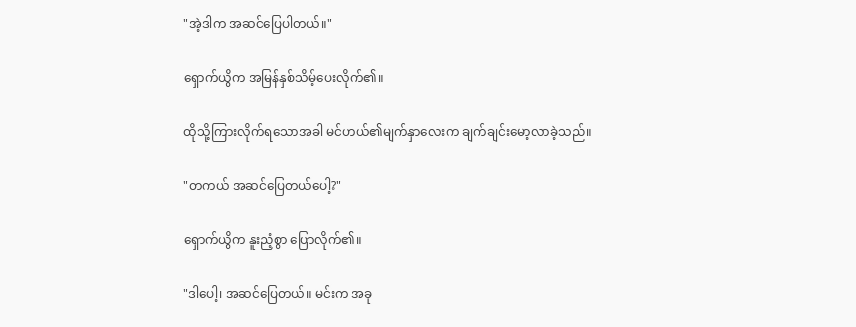"အဲ့ဒါက အဆင်ပြေပါတယ်။"

ရှောက်ယွိက အမြန်နှစ်သိမ့်ပေးလိုက်၏။

ထိုသို့ကြားလိုက်ရသောအခါ မင်ဟယ်၏မျက်နှာလေးက ချက်ချင်းမော့လာခဲ့သည်။

"တကယ် အဆင်ပြေတယ်ပေါ့?"

ရှောက်ယွိက နူးညံ့စွာ ပြောလိုက်၏။

"ဒါပေါ့၊ အဆင်ပြေတယ်။ မင်းက အခု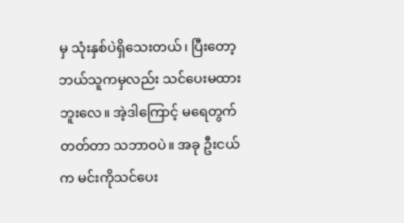မှ သုံးနှစ်ပဲရှိသေးတယ်၊ ပြီးတော့ ဘယ်သူကမှလည်း သင်ပေးမထားဘူးလေ။ အဲ့ဒါကြောင့် မရေတွက်တတ်တာ သဘာဝပဲ။ အခု ဦးငယ်က မင်းကိုသင်ပေး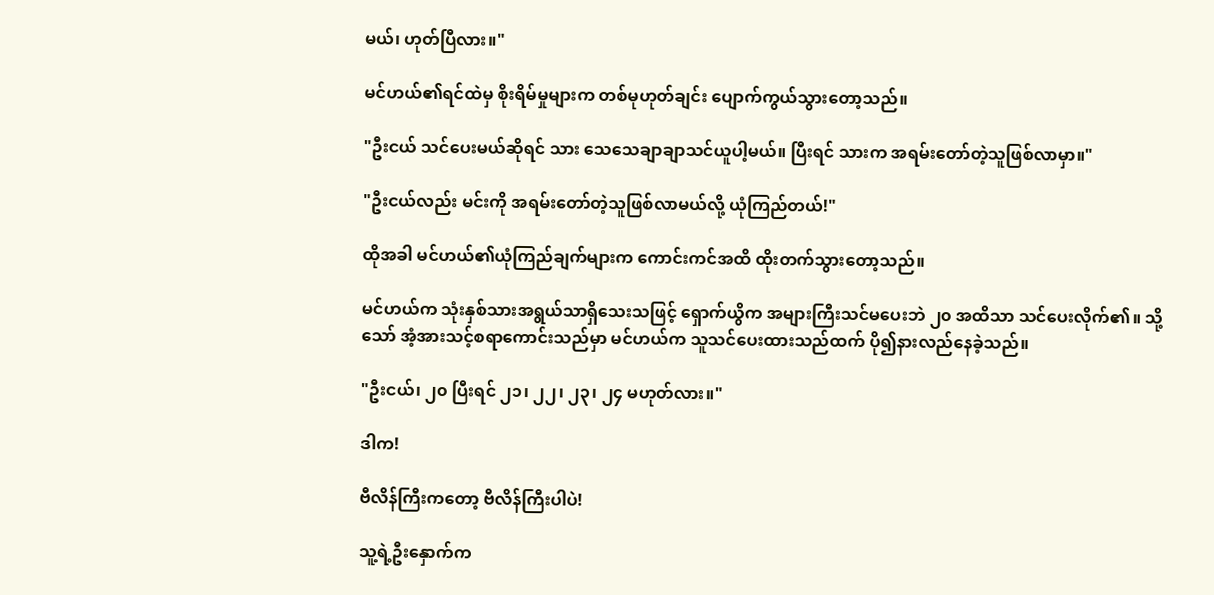မယ်၊ ဟုတ်ပြီလား။"

မင်ဟယ်၏ရင်ထဲမှ စိုးရိမ်မှုများက တစ်မုဟုတ်ချင်း ပျောက်ကွယ်သွားတော့သည်။

"ဦးငယ် သင်ပေးမယ်ဆိုရင် သား သေသေချာချာသင်ယူပါ့မယ်။ ပြီးရင် သားက အရမ်းတော်တဲ့သူဖြစ်လာမှာ။"

"ဦးငယ်လည်း မင်းကို အရမ်းတော်တဲ့သူဖြစ်လာမယ်လို့ ယုံကြည်တယ်!"

ထိုအခါ မင်ဟယ်၏ယုံကြည်ချက်များက ကောင်းကင်အထိ ထိုးတက်သွားတော့သည်။

မင်ဟယ်က သုံးနှစ်သားအရွယ်သာရှိသေးသဖြင့် ရှောက်ယွိက အများကြီးသင်မပေးဘဲ ၂၀ အထိသာ သင်ပေးလိုက်၏။ သို့သော် အံ့အားသင့်စရာကောင်းသည်မှာ မင်ဟယ်က သူသင်ပေးထားသည်ထက် ပို၍နားလည်နေခဲ့သည်။

"ဦးငယ်၊ ၂၀ ပြီးရင် ၂၁၊ ၂၂၊ ၂၃၊ ၂၄ မဟုတ်လား။"

ဒါက!

ဗီလိန်ကြီးကတော့ ဗီလိန်ကြီးပါပဲ!

သူ့ရဲ့ဦးနှောက်က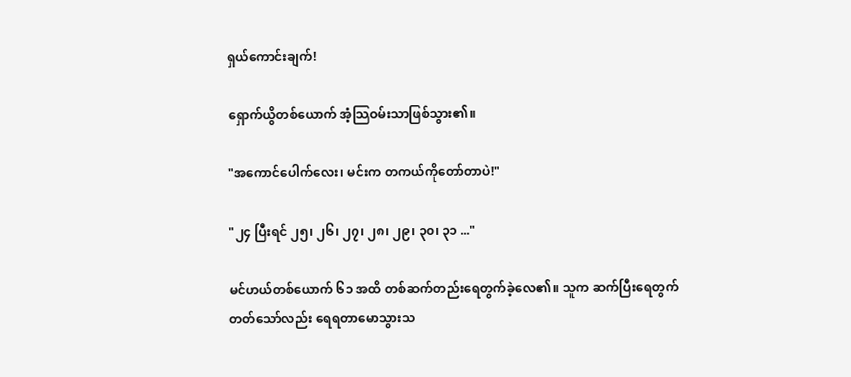ရှယ်ကောင်းချက်!

ရှောက်ယွိတစ်ယောက် အံ့သြဝမ်းသာဖြစ်သွား၏။

"အကောင်ပေါက်လေး၊ မင်းက တကယ်ကိုတော်တာပဲ!"

"၂၄ ပြီးရင် ၂၅၊ ၂၆၊ ၂၇၊ ၂၈၊ ၂၉၊ ၃၀၊ ၃၁ ..."

မင်ဟယ်တစ်ယောက် ၆၁ အထိ တစ်ဆက်တည်းရေတွက်ခဲ့လေ၏။ သူက ဆက်ပြီးရေတွက်တတ်သော်လည်း ရေရတာမောသွားသ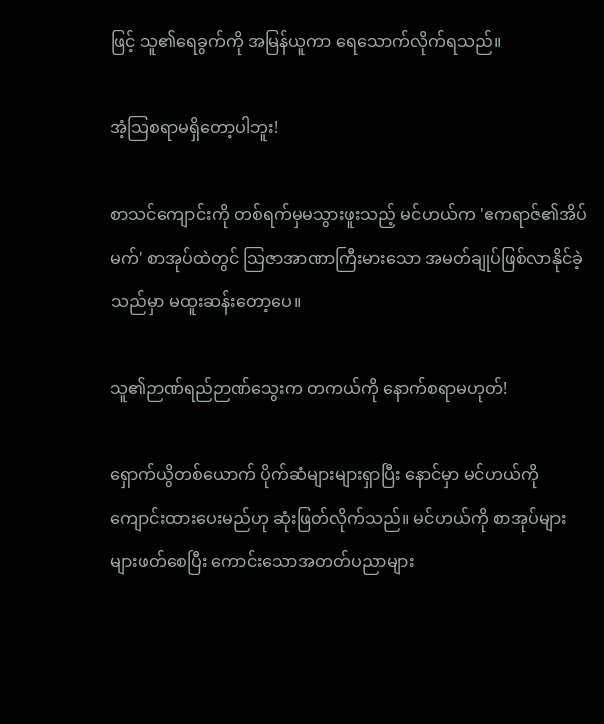ဖြင့် သူ၏ရေခွက်ကို အမြန်ယူကာ ရေသောက်လိုက်ရသည်။

အံ့သြစရာမရှိတော့ပါဘူး!

စာသင်ကျောင်းကို တစ်ရက်မှမသွားဖူးသည့် မင်ဟယ်က 'ဧကရာဇ်၏အိပ်မက်' စာအုပ်ထဲတွင် သြဇာအာဏာကြီးမားသော အမတ်ချုပ်ဖြစ်လာနိုင်ခဲ့သည်မှာ မထူးဆန်းတော့ပေ။

သူ၏ဉာဏ်ရည်ဉာဏ်သွေးက တကယ်ကို နောက်စရာမဟုတ်!

ရှောက်ယွိတစ်ယောက် ပိုက်ဆံများများရှာပြီး နောင်မှာ မင်ဟယ်ကို ကျောင်းထားပေးမည်ဟု ဆုံးဖြတ်လိုက်သည်။ မင်ဟယ်ကို စာအုပ်များများဖတ်စေပြီး ကောင်းသောအတတ်ပညာများ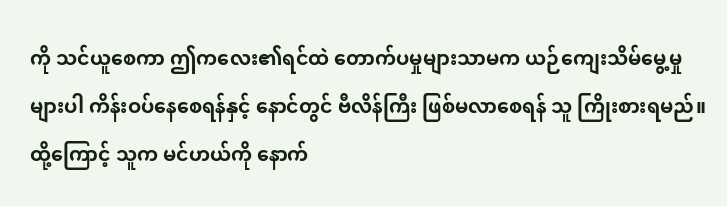ကို သင်ယူစေကာ ဤကလေး၏ရင်ထဲ တောက်ပမှုများသာမက ယဉ်ကျေးသိမ်မွေ့မှုများပါ ကိန်းဝပ်နေစေရန်နှင့် နောင်တွင် ဗီလိန်ကြီး ဖြစ်မလာစေရန် သူ ကြိုးစားရမည်။ ထို့ကြောင့် သူက မင်ဟယ်ကို နောက်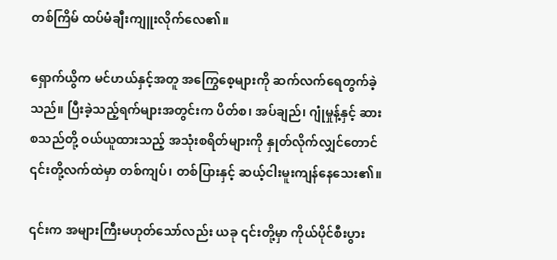တစ်ကြိမ် ထပ်မံချီးကျူးလိုက်လေ၏။

ရှောက်ယွိက မင်ဟယ်နှင့်အတူ အကြွေစေ့များကို ဆက်လက်ရေတွက်ခဲ့သည်။ ပြီးခဲ့သည့်ရက်များအတွင်းက ပိတ်စ၊ အပ်ချည်၊ ဂျုံမှုန့်နှင့် ဆား စသည်တို့ ဝယ်ယူထားသည့် အသုံးစရိတ်များကို နှုတ်လိုက်လျှင်တောင် ၎င်းတို့လက်ထဲမှာ တစ်ကျပ်၊ တစ်ပြားနှင့် ဆယ့်ငါးမူးကျန်နေသေး၏။

၎င်းက အများကြီးမဟုတ်သော်လည်း ယခု ၎င်းတို့မှာ ကိုယ်ပိုင်စီးပွား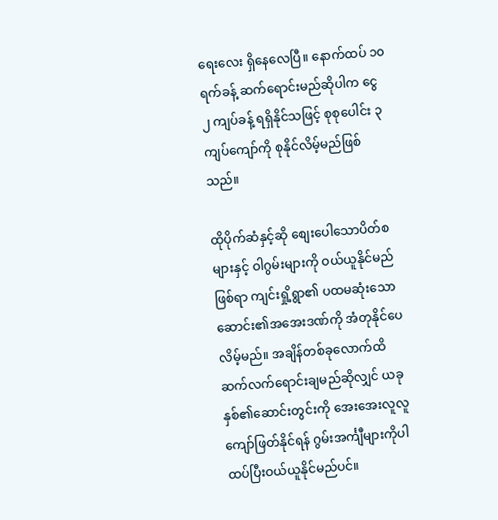ရေးလေး ရှိနေလေပြီ။ နောက်ထပ် ၁၀ ရက်ခန့် ဆက်ရောင်းမည်ဆိုပါက ငွေ ၂ ကျပ်ခန့် ရရှိနိုင်သဖြင့် စုစုပေါင်း ၃ ကျပ်ကျော်ကို စုနိုင်လိမ့်မည်ဖြစ်သည်။

ထိုပိုက်ဆံနှင့်ဆို စျေးပေါသောပိတ်စများနှင့် ဝါဂွမ်းများကို ဝယ်ယူနိုင်မည်ဖြစ်ရာ ကျင်းရှို့ရွာ၏ ပထမဆုံးသော ဆောင်း၏အအေးဒဏ်ကို အံတုနိုင်ပေလိမ့်မည်။ အချိန်တစ်ခုလောက်ထိ ဆက်လက်ရောင်းချမည်ဆိုလျှင် ယခုနှစ်၏ဆောင်းတွင်းကို အေးအေးလူလူ ကျော်ဖြတ်နိုင်ရန် ဂွမ်းအင်္ကျီများကိုပါ ထပ်ပြီးဝယ်ယူနိုင်မည်ပင်။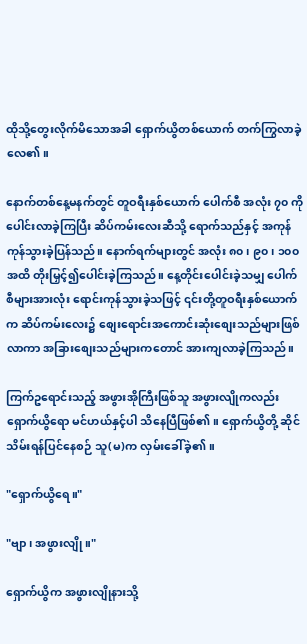ထိုသို့တွေးလိုက်မိသောအခါ ရှောက်ယွိတစ်ယောက် တက်ကြွလာခဲ့လေ၏။

နောက်တစ်နေ့မနက်တွင် တူဝရီးနှစ်ယောက် ပေါက်စီ အလုံး ၇၀ ကို ပေါင်းလာခဲ့ကြပြီး ဆိပ်ကမ်းလေးဆီသို့ ရောက်သည်နှင့် အကုန်ကုန်သွားခဲ့ပြန်သည်။ နောက်ရက်များတွင် အလုံး ၈၀၊ ၉၀၊ ၁၀၀ အထိ တိုးမြှင့်၍ပေါင်းခဲ့ကြသည်။ နေ့တိုင်းပေါင်းခဲ့သမျှ ပေါက်စီများအားလုံး ရောင်းကုန်သွားခဲ့သဖြင့် ၎င်းတို့တူဝရီးနှစ်ယောက်က ဆိပ်ကမ်းလေး၌ စျေးရောင်းအကောင်းဆုံးစျေးသည်များဖြစ်လာကာ အခြားစျေးသည်များကတောင် အားကျလာခဲ့ကြသည်။

ကြက်ဥရောင်းသည့် အဖွားအိုကြီးဖြစ်သူ အဖွားလျိုကလည်း ရှောက်ယွိရော မင်ဟယ်နှင့်ပါ သိနေပြီဖြစ်၏။ ရှောက်ယွိတို့ ဆိုင်သိမ်းရန်ပြင်နေစဉ် သူ(မ)က လှမ်းခေါ်ခဲ့၏။

"ရှောက်ယွိရေ။"

"ဗျာ၊ အဖွားလျို။"

ရှောက်ယွိက အဖွားလျိုနားသို့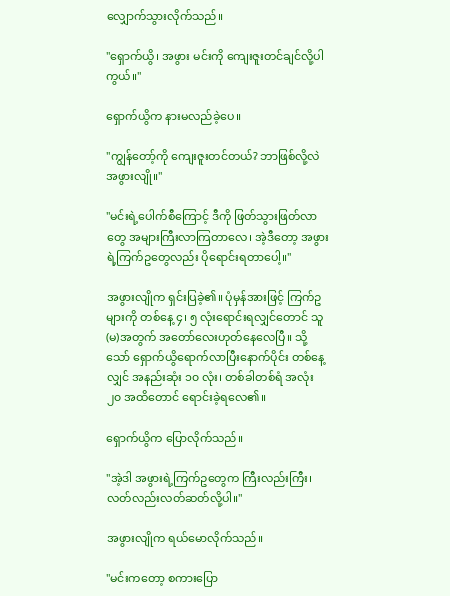လျှောက်သွားလိုက်သည်။

"ရှောက်ယွိ၊ အဖွား မင်းကို ကျေးဇူးတင်ချင်လို့ပါကွယ်။"

ရှောက်ယွိက နားမလည်ခဲ့ပေ။

"ကျွန်တော့်ကို ကျေးဇူးတင်တယ်? ဘာဖြစ်လို့လဲ အဖွားလျို။"

"မင်းရဲ့ပေါက်စီကြောင့် ဒီကို ဖြတ်သွားဖြတ်လာတွေ အများကြီးလာကြတာလေ၊ အဲ့ဒီတော့ အဖွားရဲ့ကြက်ဥတွေလည်း ပိုရောင်းရတာပေါ့။"

အဖွားလျိုက ရှင်းပြခဲ့၏။ ပုံမှန်အားဖြင့် ကြက်ဥများကို တစ်နေ့ ၄၊ ၅ လုံးရောင်းရလျှင်တောင် သူ(မ)အတွက် အတော်လေးဟုတ်နေလေပြီ။ သို့သော် ရှောက်ယွိရောက်လာပြီးနောက်ပိုင်း တစ်နေ့လျှင် အနည်းဆုံး ၁၀ လုံး၊ တစ်ခါတစ်ရံ အလုံး ၂၀ အထိတောင် ရောင်းခဲ့ရလေ၏။

ရှောက်ယွိက ပြောလိုက်သည်။

"အဲ့ဒါ အဖွားရဲ့ကြက်ဥတွေက ကြီးလည်းကြီး၊ လတ်လည်းလတ်ဆတ်လို့ပါ။"

အဖွားလျိုက ရယ်မောလိုက်သည်။

"မင်းကတော့ စကားပြော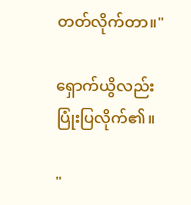တတ်လိုက်တာ။"

ရှောက်ယွိလည်း ပြုံးပြလိုက်၏။

"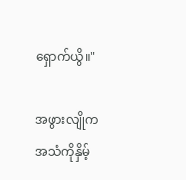ရှောက်ယွိ။"

အဖွားလျိုက အသံကိုနှိမ့်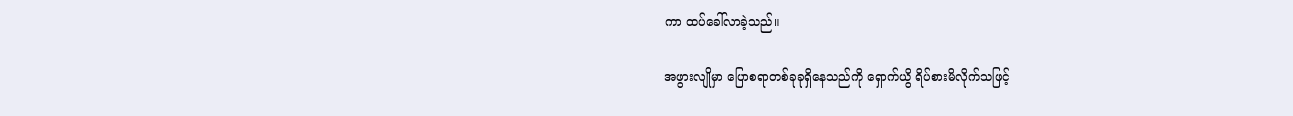ကာ ထပ်ခေါ်လာခဲ့သည်။

အဖွားလျိုမှာ ပြောစရာတစ်ခုခုရှိနေသည်ကို ရှောက်ယွိ ရိပ်စားမိလိုက်သဖြင့်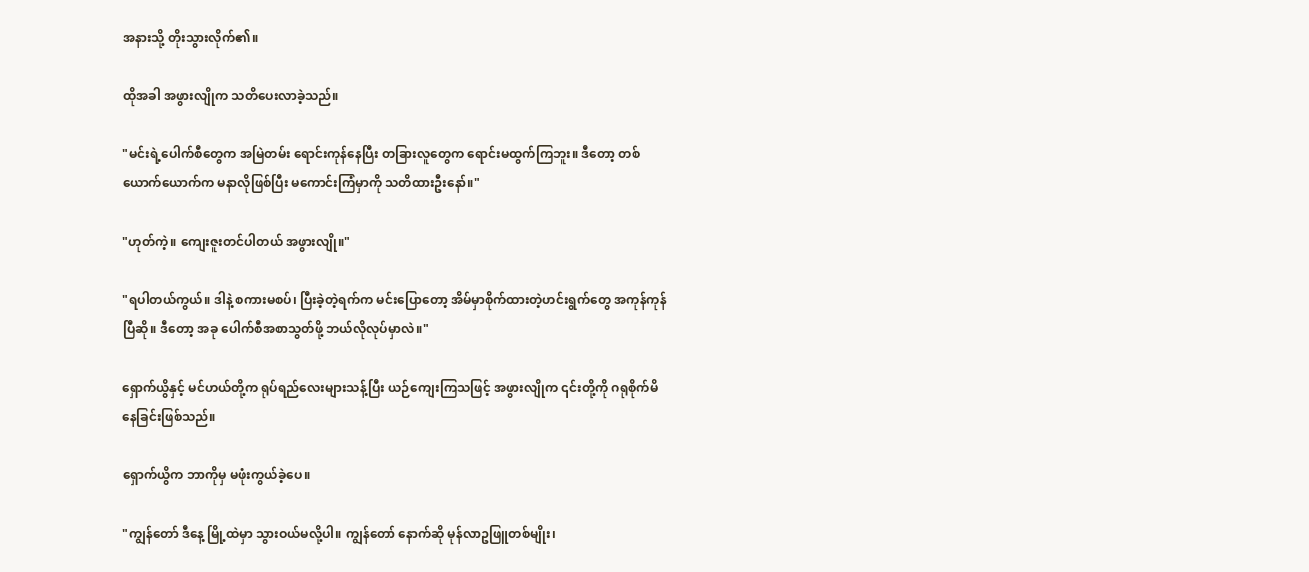အနားသို့ တိုးသွားလိုက်၏။

ထိုအခါ အဖွားလျိုက သတိပေးလာခဲ့သည်။

"မင်းရဲ့ပေါက်စီတွေက အမြဲတမ်း ရောင်းကုန်နေပြီး တခြားလူတွေက ရောင်းမထွက်ကြဘူး။ ဒီတော့ တစ်ယောက်ယောက်က မနာလိုဖြစ်ပြီး မကောင်းကြံမှာကို သတိထားဦးနော်။"

"ဟုတ်ကဲ့။ ကျေးဇူးတင်ပါတယ် အဖွားလျို။"

"ရပါတယ်ကွယ်။ ဒါနဲ့ စကားမစပ်၊ ပြီးခဲ့တဲ့ရက်က မင်းပြောတော့ အိမ်မှာစိုက်ထားတဲ့ဟင်းရွက်တွေ အကုန်ကုန်ပြီဆို။ ဒီတော့ အခု ပေါက်စီအစာသွတ်ဖို့ ဘယ်လိုလုပ်မှာလဲ။"

ရှောက်ယွိနှင့် မင်ဟယ်တို့က ရုပ်ရည်လေးများသန့်ပြီး ယဉ်ကျေးကြသဖြင့် အဖွားလျိုက ၎င်းတို့ကို ဂရုစိုက်မိနေခြင်းဖြစ်သည်။

ရှောက်ယွိက ဘာကိုမှ မဖုံးကွယ်ခဲ့ပေ။

"ကျွန်တော် ဒီနေ့ မြို့ထဲမှာ သွားဝယ်မလို့ပါ။ ကျွန်တော် နောက်ဆို မုန်လာဥဖြူတစ်မျိုး၊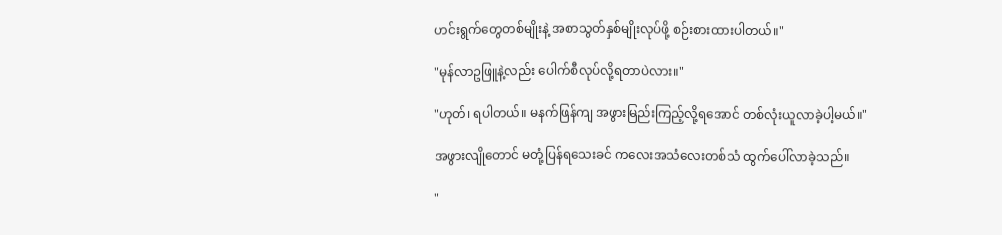ဟင်းရွက်တွေတစ်မျိုးနဲ့ အစာသွတ်နှစ်မျိုးလုပ်ဖို့ စဉ်းစားထားပါတယ်။"

"မုန်လာဥဖြူနဲ့လည်း ပေါက်စီလုပ်လို့ရတာပဲလား။"

"ဟုတ်၊ ရပါတယ်။ မနက်ဖြန်ကျ အဖွားမြည်းကြည့်လို့ရအောင် တစ်လုံးယူလာခဲ့ပါ့မယ်။"

အဖွားလျိုတောင် မတုံ့ပြန်ရသေးခင် ကလေးအသံလေးတစ်သံ ထွက်ပေါ်လာခဲ့သည်။

"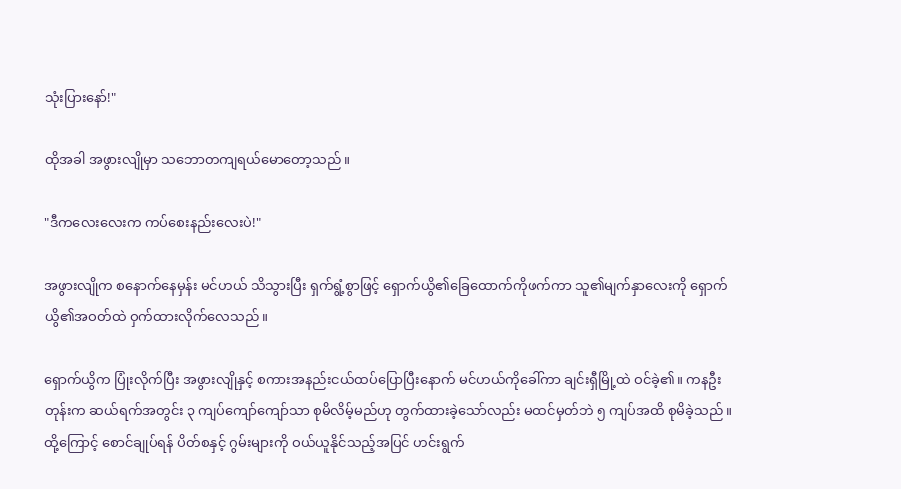သုံးပြားနော်!"

ထိုအခါ အဖွားလျိုမှာ သဘောတကျရယ်မောတော့သည်။

"ဒီကလေးလေးက ကပ်စေးနည်းလေးပဲ!"

အဖွားလျိုက စနောက်နေမှန်း မင်ဟယ် သိသွားပြီး ရှက်ရွံ့စွာဖြင့် ရှောက်ယွိ၏ခြေထောက်ကိုဖက်ကာ သူ၏မျက်နှာလေးကို ရှောက်ယွိ၏အဝတ်ထဲ ဝှက်ထားလိုက်လေသည်။

ရှောက်ယွိက ပြုံးလိုက်ပြီး အဖွားလျိုနှင့် စကားအနည်းငယ်ထပ်ပြောပြီးနောက် မင်ဟယ်ကိုခေါ်ကာ ချင်းရှီမြို့ထဲ ဝင်ခဲ့၏။ ကနဦးတုန်းက ဆယ်ရက်အတွင်း ၃ ကျပ်ကျော်ကျော်သာ စုမိလိမ့်မည်ဟု တွက်ထားခဲ့သော်လည်း မထင်မှတ်ဘဲ ၅ ကျပ်အထိ စုမိခဲ့သည်။ ထို့ကြောင့် စောင်ချုပ်ရန် ပိတ်စနှင့် ဂွမ်းများကို ဝယ်ယူနိုင်သည့်အပြင် ဟင်းရွက်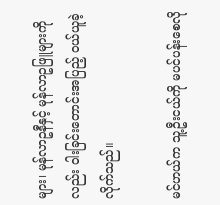များ၊ မုန်လာဥနီနှင့် မုန်လာဥဖြူများကိုလည်း ဝါးခြင်းတောင်းအပြည့် ဝယ်ယူခဲ့လိုက်သည်။

မင်ဟယ်က သူ့ဦးငယ်ကို မပင်ပန်းစေလို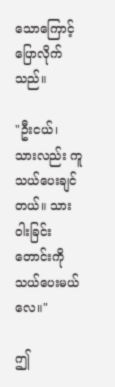သောကြောင့် ပြောလိုက်သည်။

"ဦးငယ်၊ သားလည်း ကူသယ်ပေးချင်တယ်။ သား ဝါးခြင်းတောင်းကို သယ်ပေးမယ်လေ။"

ဤ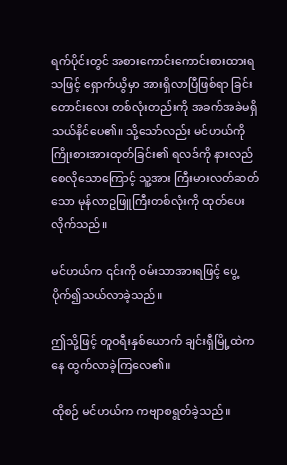ရက်ပိုင်းတွင် အစားကောင်းကောင်းစားထားရသဖြင့် ရှောက်ယွိမှာ အားရှိလာပြီဖြစ်ရာ ခြင်းတောင်းလေး တစ်လုံးတည်းကို အခက်အခဲမရှိ သယ်နိင်ပေ၏။ သို့သော်လည်း မင်ဟယ်ကို ကြိုးစားအားထုတ်ခြင်း၏ ရလဒ်ကို နားလည်စေလိုသောကြောင့် သူ့အား ကြီးမားလတ်ဆတ်သော မုန်လာဥဖြူကြီးတစ်လုံးကို ထုတ်ပေးလိုက်သည်။

မင်ဟယ်က ၎င်းကို ဝမ်းသာအားရဖြင့် ပွေ့ပိုက်၍သယ်လာခဲ့သည်။

ဤသို့ဖြင့် တူဝရီးနှစ်ယောက် ချင်းရှီမြို့ထဲကနေ ထွက်လာခဲ့ကြလေ၏။

ထိုစဉ် မင်ဟယ်က ကဗျာစရွတ်ခဲ့သည်။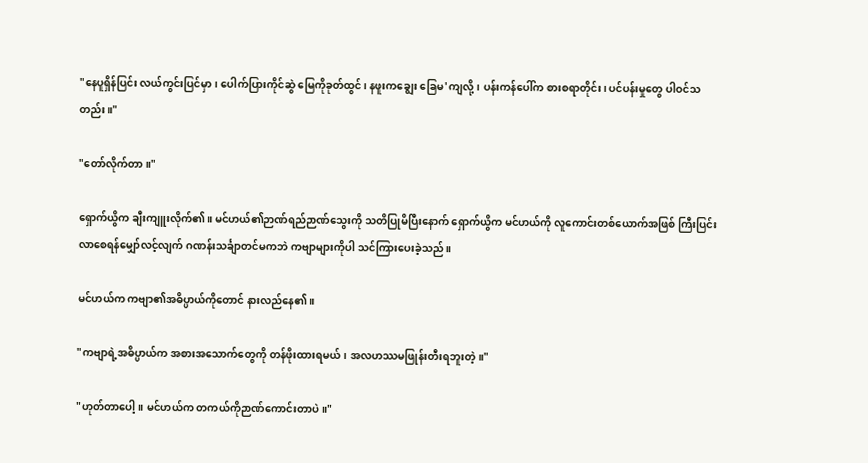"နေပူရှိန်ပြင်း လယ်ကွင်းပြင်မှာ၊ ပေါက်ပြားကိုင်ဆွဲ မြေကိုခုတ်ထွင်၊ နဖူးကချွေး ခြေမ'ကျလို့၊ ပန်းကန်ပေါ်က စားစရာတိုင်း၊ ပင်ပန်းမှုတွေ ပါဝင်သတည်း။"

"တော်လိုက်တာ။"

ရှောက်ယွိက ချီးကျူးလိုက်၏။ မင်ဟယ်၏ဉာဏ်ရည်ဉာဏ်သွေးကို သတိပြုမိပြီးနောက် ရှောက်ယွိက မင်ဟယ်ကို လူကောင်းတစ်ယောက်အဖြစ် ကြီးပြင်းလာစေရန်မျှော်လင့်လျက် ဂဏန်းသင်္ချာတင်မကဘဲ ကဗျာများကိုပါ သင်ကြားပေးခဲ့သည်။

မင်ဟယ်က ကဗျာ၏အဓိပ္ပာယ်ကိုတောင် နားလည်နေ၏။

"ကဗျာရဲ့အဓိပ္ပာယ်က အစားအသောက်တွေကို တန်ဖိုးထားရမယ်၊ အလဟဿမဖြုန်းတီးရဘူးတဲ့။"

"ဟုတ်တာပေါ့။ မင်ဟယ်က တကယ်ကိုဉာဏ်ကောင်းတာပဲ။"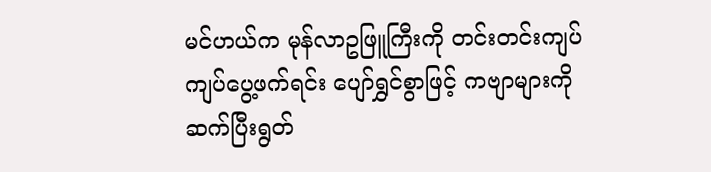မင်ဟယ်က မုန်လာဥဖြူကြီးကို တင်းတင်းကျပ်ကျပ်ပွေ့ဖက်ရင်း ပျော်ရွှင်စွာဖြင့် ကဗျာများကို ဆက်ပြီးရွတ်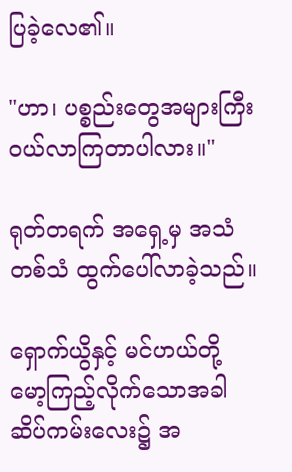ပြခဲ့လေ၏။

"ဟာ၊ ပစ္စည်းတွေအများကြီး ဝယ်လာကြတာပါလား။"

ရုတ်တရက် အရှေ့မှ အသံတစ်သံ ထွက်ပေါ်လာခဲ့သည်။

ရှောက်ယွိနှင့် မင်ဟယ်တို့ မော့ကြည့်လိုက်သောအခါ ဆိပ်ကမ်းလေး၌ အ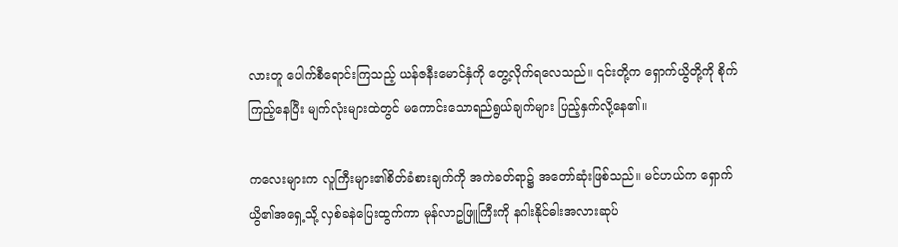လားတူ ပေါက်စီရောင်းကြသည့် ယန်ဇနီးမောင်နှံကို တွေ့လိုက်ရလေသည်။ ၎င်းတို့က ရှောက်ယွိတို့ကို စိုက်ကြည့်နေပြီး မျက်လုံးများထဲတွင် မကောင်းသောရည်ရွယ်ချက်များ ပြည့်နှက်လို့နေ၏။

ကလေးများက လူကြီးများ၏စိတ်ခံစားချက်ကို အကဲခတ်ရာ၌ အတော်ဆုံးဖြစ်သည်။ မင်ဟယ်က ရှောက်ယွိ၏အရှေ့သို့ လှစ်ခနဲပြေးထွက်ကာ မုန်လာဥဖြူကြီးကို နဂါးနိုင်ဓါးအလားဆုပ်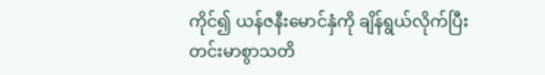ကိုင်၍ ယန်ဇနီးမောင်နှံကို ချိန်ရွယ်လိုက်ပြီး တင်းမာစွာသတိ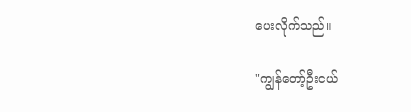ပေးလိုက်သည်။

"ကျွန်တော့်ဦးငယ်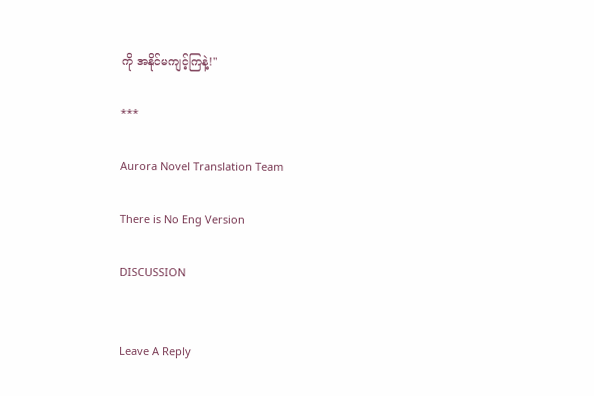ကို အနိုင်မကျင့်ကြနဲ့!"

***

Aurora Novel Translation Team

There is No Eng Version

DISCUSSION


Leave A Reply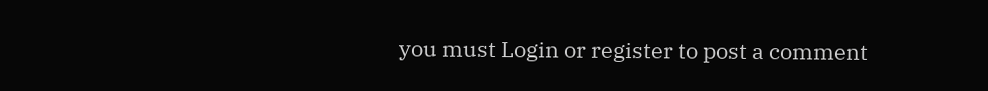you must Login or register to post a comment